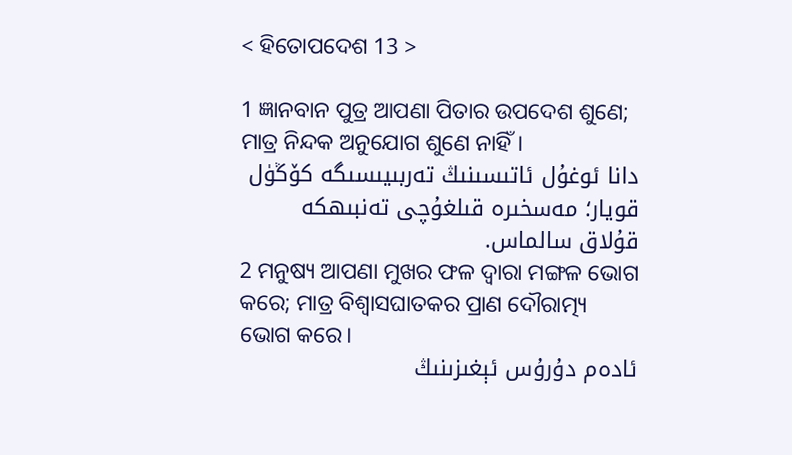< ହିତୋପଦେଶ 13 >

1 ଜ୍ଞାନବାନ ପୁତ୍ର ଆପଣା ପିତାର ଉପଦେଶ ଶୁଣେ; ମାତ୍ର ନିନ୍ଦକ ଅନୁଯୋଗ ଶୁଣେ ନାହିଁ।
دانا ئوغۇل ئاتىسىنىڭ تەربىيىسىگە كۆڭۈل قويار؛ مەسخىرە قىلغۇچى تەنبىھكە قۇلاق سالماس.
2 ମନୁଷ୍ୟ ଆପଣା ମୁଖର ଫଳ ଦ୍ୱାରା ମଙ୍ଗଳ ଭୋଗ କରେ; ମାତ୍ର ବିଶ୍ୱାସଘାତକର ପ୍ରାଣ ଦୌରାତ୍ମ୍ୟ ଭୋଗ କରେ।
ئادەم دۇرۇس ئېغىزىنىڭ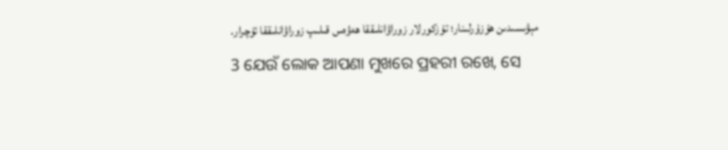مېۋىسىدىن ھۇزۇرلىنار؛ تۇزكورلار زوراۋانلىققا ھەۋەس قىلىپ زوراۋانلىققا ئۇچرار.
3 ଯେଉଁ ଲୋକ ଆପଣା ମୁଖରେ ପ୍ରହରୀ ରଖେ, ସେ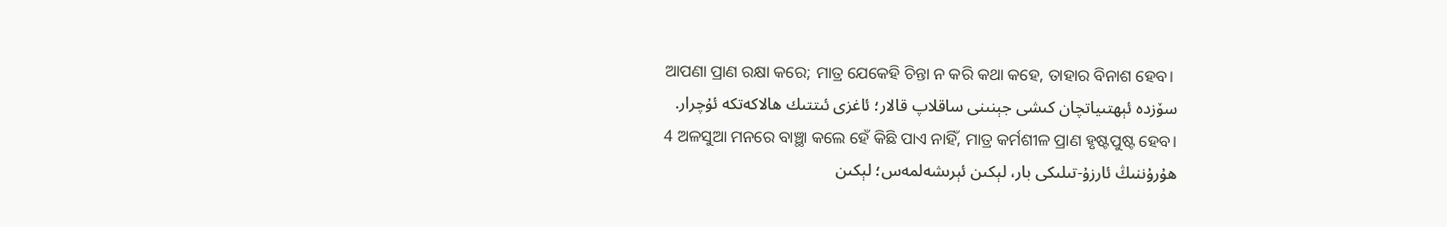ଆପଣା ପ୍ରାଣ ରକ୍ଷା କରେ; ମାତ୍ର ଯେକେହି ଚିନ୍ତା ନ କରି କଥା କହେ, ତାହାର ବିନାଶ ହେବ।
سۆزدە ئېھتىياتچان كىشى جېنىنى ساقلاپ قالار؛ ئاغزى ئىتتىك ھالاكەتكە ئۇچرار.
4 ଅଳସୁଆ ମନରେ ବାଞ୍ଛା କଲେ ହେଁ କିଛି ପାଏ ନାହିଁ, ମାତ୍ର କର୍ମଶୀଳ ପ୍ରାଣ ହୃଷ୍ଟପୁଷ୍ଟ ହେବ।
ھۇرۇننىڭ ئارزۇ-تىلىكى بار، لېكىن ئېرىشەلمەس؛ لېكىن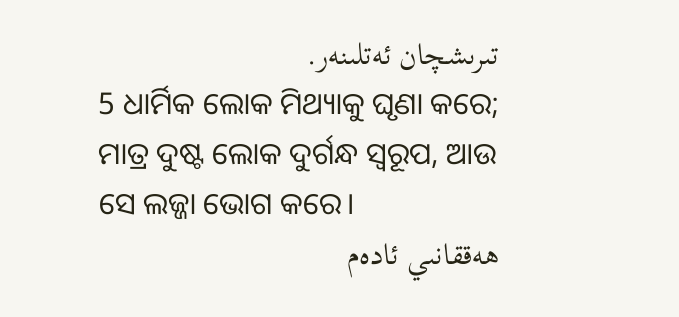تىرىشچان ئەتلىنەر.
5 ଧାର୍ମିକ ଲୋକ ମିଥ୍ୟାକୁ ଘୃଣା କରେ; ମାତ୍ର ଦୁଷ୍ଟ ଲୋକ ଦୁର୍ଗନ୍ଧ ସ୍ୱରୂପ, ଆଉ ସେ ଲଜ୍ଜା ଭୋଗ କରେ।
ھەققانىي ئادەم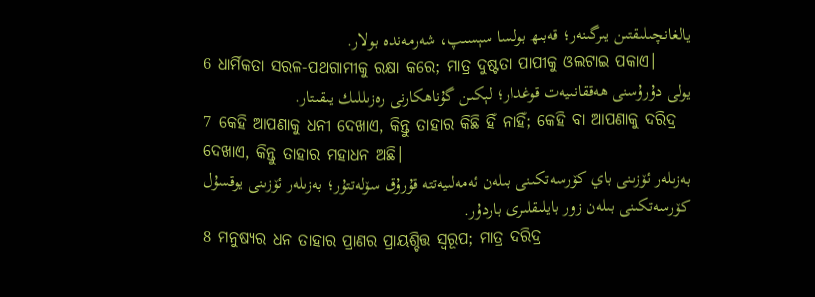يالغانچىلىقتىن يىرگىنەر؛ قەبىھ بولسا سېسىپ، شەرمەندە بولار.
6 ଧାର୍ମିକତା ସରଳ-ପଥଗାମୀକୁ ରକ୍ଷା କରେ; ମାତ୍ର ଦୁଷ୍ଟତା ପାପୀକୁ ଓଲଟାଇ ପକାଏ।
يولى دۇرۇسنى ھەققانىيەت قوغدار؛ لېكىن گۇناھكارنى رەزىللىك يىقىتار.
7 କେହି ଆପଣାକୁ ଧନୀ ଦେଖାଏ, କିନ୍ତୁ ତାହାର କିଛି ହିଁ ନାହିଁ; କେହି ବା ଆପଣାକୁ ଦରିଦ୍ର ଦେଖାଏ, କିନ୍ତୁ ତାହାର ମହାଧନ ଅଛି।
بەزىلەر ئۆزىنى باي كۆرسەتكىنى بىلەن ئەمەلىيەتتە قۇرۇق سۆلەتتۇر؛ بەزىلەر ئۆزىنى يوقسۇل كۆرسەتكىنى بىلەن زور بايلىقلىرى باردۇر.
8 ମନୁଷ୍ୟର ଧନ ତାହାର ପ୍ରାଣର ପ୍ରାୟଶ୍ଚିତ୍ତ ସ୍ୱରୂପ; ମାତ୍ର ଦରିଦ୍ର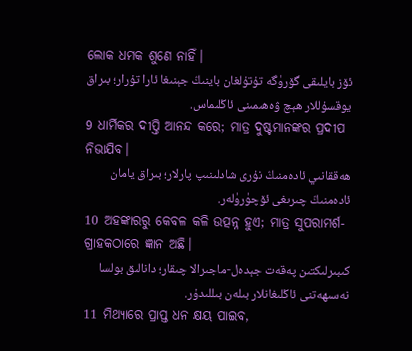ଲୋକ ଧମକ ଶୁଣେ ନାହିଁ।
ئۆز بايلىقى گۆرۈگە تۇتۇلغان باينىڭ جېنىغا ئارا تۇرار؛ بىراق يوقسۇللار ھېچ ۋەھىمىنى ئاڭلىماس.
9 ଧାର୍ମିକର ଦୀପ୍ତି ଆନନ୍ଦ କରେ; ମାତ୍ର ଦୁଷ୍ଟମାନଙ୍କର ପ୍ରଦୀପ ନିଭାଯିବ।
ھەققانىي ئادەمنىڭ نۇرى شادلىنىپ پارلار؛ بىراق يامان ئادەمنىڭ چىرىغى ئۆچۈرۈلەر.
10 ଅହଙ୍କାରରୁ କେବଳ କଳି ଉତ୍ପନ୍ନ ହୁଏ; ମାତ୍ର ସୁପରାମର୍ଶ-ଗ୍ରାହକଠାରେ ଜ୍ଞାନ ଅଛି।
كىبىرلىكتىن پەقەت جېدەل-ماجىرالا چىقار؛ دانالىق بولسا نەسىھەتنى ئاڭلىغانلار بىلەن بىللىدۇر.
11 ମିଥ୍ୟାରେ ପ୍ରାପ୍ତ ଧନ କ୍ଷୟ ପାଇବ,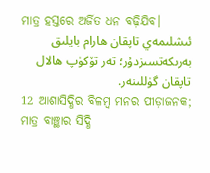ମାତ୍ର ହସ୍ତରେ ଅର୍ଜିତ ଧନ ବଢ଼ିଯିବ।
ئىشلىمەي تاپقان ھارام بايلىق بەرىكەتسىزدۇر؛ تەر تۆكۈپ ھالال تاپقان گۈللىنەر.
12 ଆଶାସିଦ୍ଧିର ବିଳମ୍ବ ମନର ପୀଡ଼ାଜନକ; ମାତ୍ର ବାଞ୍ଛାର ସିଦ୍ଧି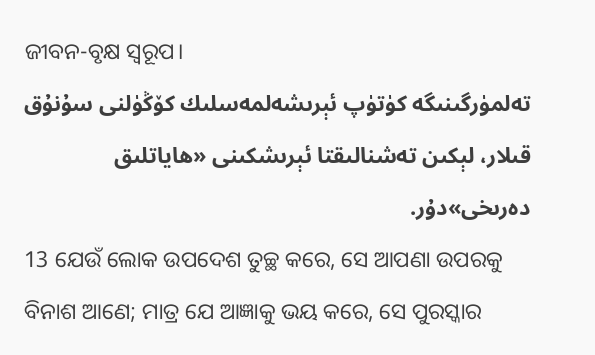ଜୀବନ-ବୃକ୍ଷ ସ୍ୱରୂପ।
تەلمۈرگىنىگە كۈتۈپ ئېرىشەلمەسلىك كۆڭۈلنى سۇنۇق قىلار، لېكىن تەشنالىقتا ئېرىشكىنى «ھاياتلىق دەرىخى»دۇر.
13 ଯେଉଁ ଲୋକ ଉପଦେଶ ତୁଚ୍ଛ କରେ, ସେ ଆପଣା ଉପରକୁ ବିନାଶ ଆଣେ; ମାତ୍ର ଯେ ଆଜ୍ଞାକୁ ଭୟ କରେ, ସେ ପୁରସ୍କାର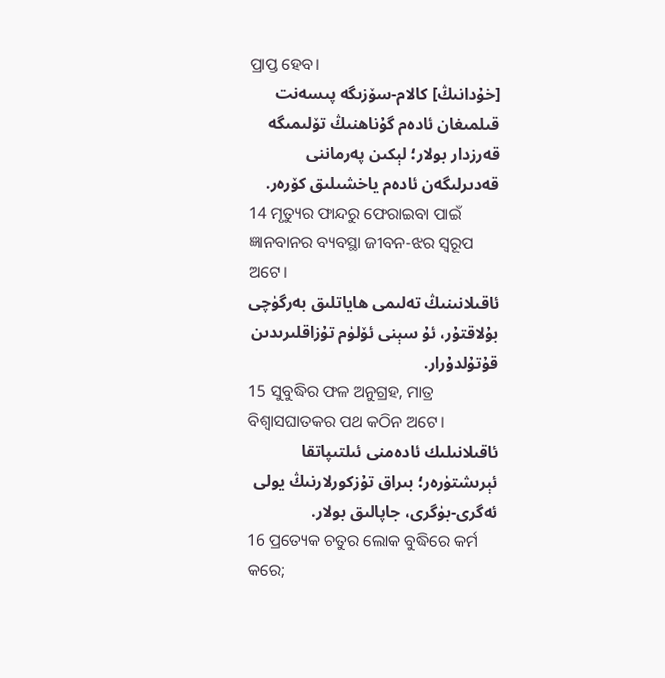ପ୍ରାପ୍ତ ହେବ।
[خۇدانىڭ] كالام-سۆزىگە پىسەنت قىلمىغان ئادەم گۇناھنىڭ تۆلىمىگە قەرزدار بولار؛ لېكىن پەرماننى قەدىرلىگەن ئادەم ياخشىلىق كۆرەر.
14 ମୃତ୍ୟୁର ଫାନ୍ଦରୁ ଫେରାଇବା ପାଇଁ ଜ୍ଞାନବାନ‍ର ବ୍ୟବସ୍ଥା ଜୀବନ-ଝର ସ୍ୱରୂପ ଅଟେ।
ئاقىلانىنىڭ تەلىمى ھاياتلىق بەرگۈچى بۇلاقتۇر، ئۇ سېنى ئۆلۈم تۇزاقلىرىدىن قۇتۇلدۇرار.
15 ସୁବୁଦ୍ଧିର ଫଳ ଅନୁଗ୍ରହ, ମାତ୍ର ବିଶ୍ୱାସଘାତକର ପଥ କଠିନ ଅଟେ।
ئاقىلانىلىك ئادەمنى ئىلتىپاتقا ئېرىشتۈرەر؛ بىراق تۇزكورلارنىڭ يولى ئەگرى-بۈگرى، جاپالىق بولار.
16 ପ୍ରତ୍ୟେକ ଚତୁର ଲୋକ ବୁଦ୍ଧିରେ କର୍ମ କରେ;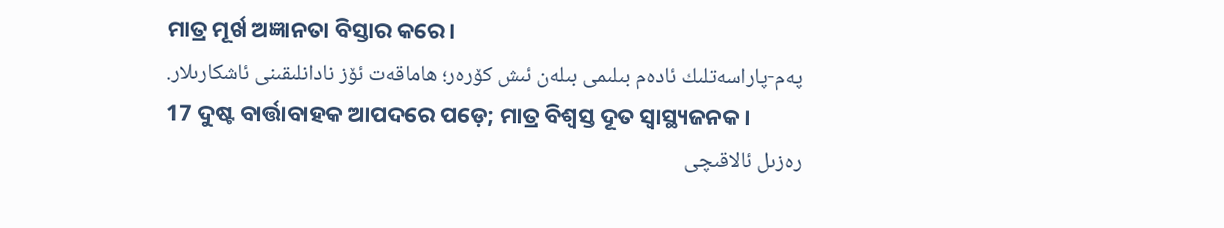ମାତ୍ର ମୂର୍ଖ ଅଜ୍ଞାନତା ବିସ୍ତାର କରେ।
پەم-پاراسەتلىك ئادەم بىلىمى بىلەن ئىش كۆرەر؛ ھاماقەت ئۆز نادانلىقىنى ئاشكارىلار.
17 ଦୁଷ୍ଟ ବାର୍ତ୍ତାବାହକ ଆପଦରେ ପଡ଼େ; ମାତ୍ର ବିଶ୍ୱସ୍ତ ଦୂତ ସ୍ୱାସ୍ଥ୍ୟଜନକ।
رەزىل ئالاقىچى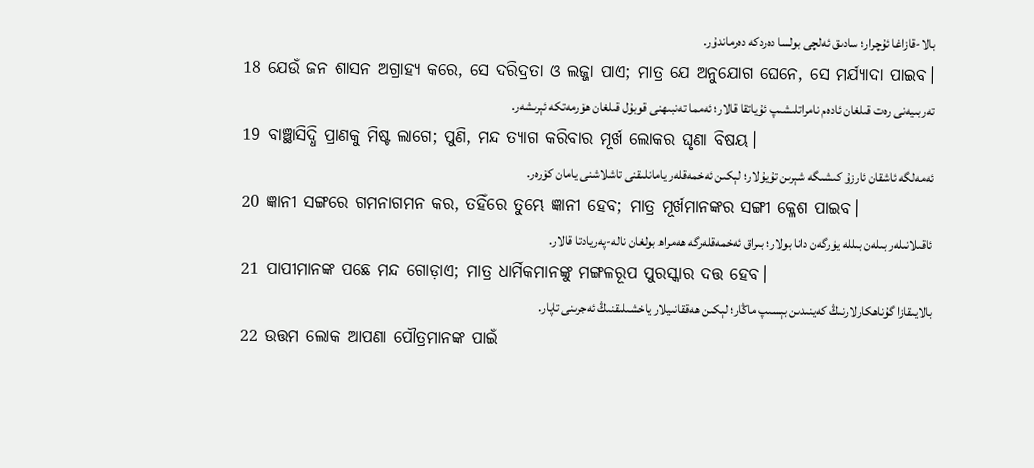بالا-قازاغا ئۇچرار؛ سادىق ئەلچى بولسا دەردكە دەرماندۇر.
18 ଯେଉଁ ଜନ ଶାସନ ଅଗ୍ରାହ୍ୟ କରେ, ସେ ଦରିଦ୍ରତା ଓ ଲଜ୍ଜା ପାଏ; ମାତ୍ର ଯେ ଅନୁଯୋଗ ଘେନେ, ସେ ମର୍ଯ୍ୟାଦା ପାଇବ।
تەربىيەنى رەت قىلغان ئادەم نامراتلىشىپ ئۇياتقا قالار؛ ئەمما تەنبىھنى قوبۇل قىلغان ھۆرمەتكە ئېرىشەر.
19 ବାଞ୍ଛାସିଦ୍ଧି ପ୍ରାଣକୁ ମିଷ୍ଟ ଲାଗେ; ପୁଣି, ମନ୍ଦ ତ୍ୟାଗ କରିବାର ମୂର୍ଖ ଲୋକର ଘୃଣା ବିଷୟ।
ئەمەلگە ئاشقان ئارزۇ كىشىگە شېرىن تۇيۇلار؛ لېكىن ئەخمەقلەر يامانلىقنى تاشلاشنى يامان كۆرەر.
20 ଜ୍ଞାନୀ ସଙ୍ଗରେ ଗମନାଗମନ କର, ତହିଁରେ ତୁମ୍ଭେ ଜ୍ଞାନୀ ହେବ; ମାତ୍ର ମୂର୍ଖମାନଙ୍କର ସଙ୍ଗୀ କ୍ଳେଶ ପାଇବ।
ئاقىلانىلەر بىلەن بىللە يۈرگەن دانا بولار؛ بىراق ئەخمەقلەرگە ھەمراھ بولغان نالە-پەريادتا قالار.
21 ପାପୀମାନଙ୍କ ପଛେ ମନ୍ଦ ଗୋଡ଼ାଏ; ମାତ୍ର ଧାର୍ମିକମାନଙ୍କୁ ମଙ୍ଗଳରୂପ ପୁରସ୍କାର ଦତ୍ତ ହେବ।
بالايىقازا گۇناھكارلارنىڭ كەينىدىن بېسىپ ماڭار؛ لېكىن ھەققانىيلار ياخشىلىقنىڭ ئەجرىنى تاپار.
22 ଉତ୍ତମ ଲୋକ ଆପଣା ପୌତ୍ରମାନଙ୍କ ପାଇଁ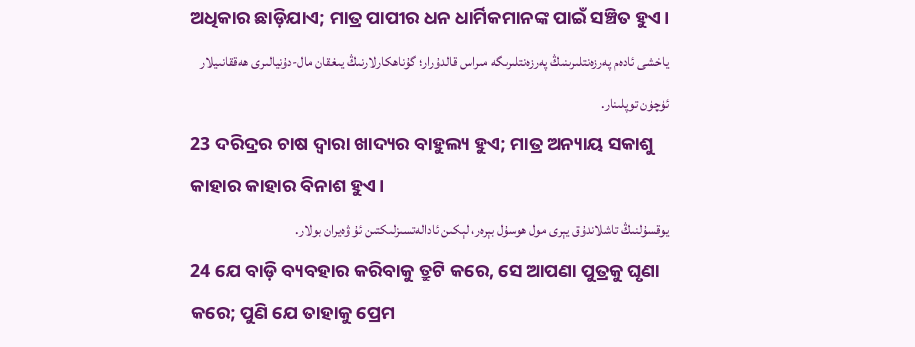ଅଧିକାର ଛାଡ଼ିଯାଏ; ମାତ୍ର ପାପୀର ଧନ ଧାର୍ମିକମାନଙ୍କ ପାଇଁ ସଞ୍ଚିତ ହୁଏ।
ياخشى ئادەم پەرزەنتلىرىنىڭ پەرزەنتلىرىگە مىراس قالدۇرار؛ گۇناھكارلارنىڭ يىغقان مال-دۇنيالىرى ھەققانىيلار ئۈچۈن توپلىنار.
23 ଦରିଦ୍ରର ଚାଷ ଦ୍ୱାରା ଖାଦ୍ୟର ବାହୁଲ୍ୟ ହୁଏ; ମାତ୍ର ଅନ୍ୟାୟ ସକାଶୁ କାହାର କାହାର ବିନାଶ ହୁଏ।
يوقسۇلنىڭ تاشلاندۇق يېرى مول ھوسۇل بېرەر، لېكىن ئادالەتسىزلىكتىن ئۇ ۋەيران بولار.
24 ଯେ ବାଡ଼ି ବ୍ୟବହାର କରିବାକୁ ତ୍ରୁଟି କରେ, ସେ ଆପଣା ପୁତ୍ରକୁ ଘୃଣା କରେ; ପୁଣି ଯେ ତାହାକୁ ପ୍ରେମ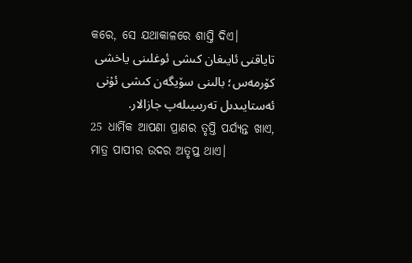କରେ, ସେ ଯଥାକାଳରେ ଶାସ୍ତି ଦିଏ।
تاياقنى ئايىغان كىشى ئوغلىنى ياخشى كۆرمەس؛ بالىنى سۆيگەن كىشى ئۇنى ئەستايىدىل تەربىيىلەپ جازالار.
25 ଧାର୍ମିକ ଆପଣା ପ୍ରାଣର ତୃପ୍ତି ପର୍ଯ୍ୟନ୍ତ ଖାଏ, ମାତ୍ର ପାପୀର ଉଦର ଅତୃପ୍ତ ଥାଏ।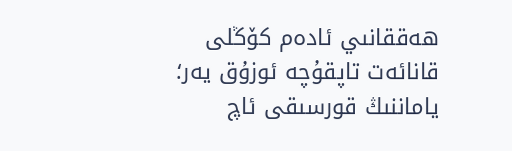ھەققانىي ئادەم كۆڭلى قانائەت تاپقۇچە ئوزۇق يەر؛ ياماننىڭ قورسىقى ئاچ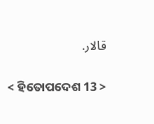قالار.

< ହିତୋପଦେଶ 13 >